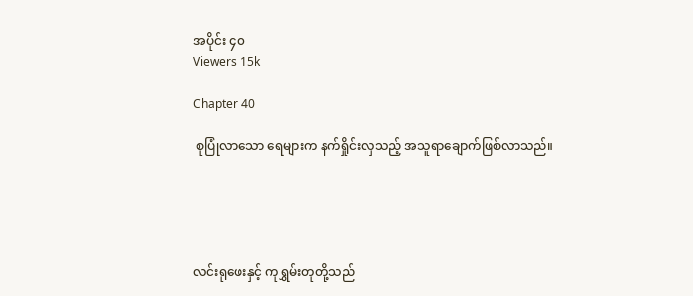အပိုင်း ၄၀
Viewers 15k

Chapter 40

 စုပြုံလာသော ရေများက နက်ရှိုင်းလှသည့် အသူရာချောက်ဖြစ်လာသည်။





လင်းရုဖေးနှင့် ကုရွှမ်းတုတို့သည်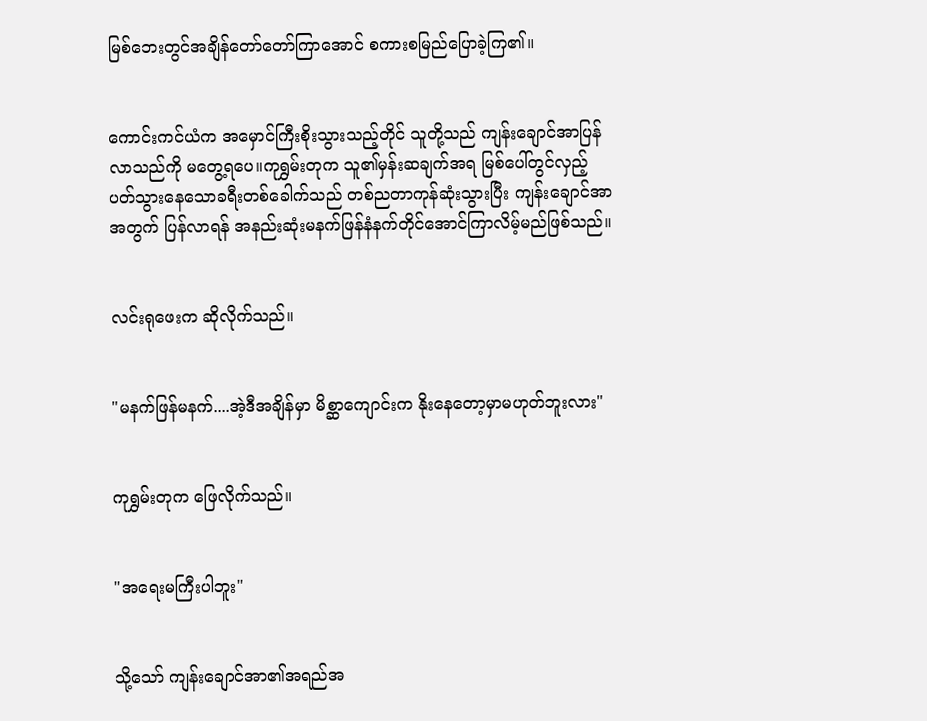မြစ်ဘေးတွင်အချိန်တော်တော်ကြာအောင် စကားစမြည်ပြောခဲ့ကြ၏။


ကောင်းကင်ယံက အမှောင်ကြီးစိုးသွားသည့်တိုင် သူတို့သည် ကျန်းချောင်အာပြန်လာသည်ကို မတွေ့ရပေ။ကုရွှမ်းတုက သူ၏မှန်းဆချက်အရ မြစ်ပေါ်တွင်လှည့်ပတ်သွားနေသောခရီးတစ်ခေါက်သည် တစ်ညတာကုန်ဆုံးသွားပြီး ကျန်းချောင်အာအတွက် ပြန်လာရန် အနည်းဆုံးမနက်ဖြန်နံနက်တိုင်အောင်ကြာလိမ့်မည်ဖြစ်သည်။


လင်းရုဖေးက ဆိုလိုက်သည်။


"မနက်ဖြန်မနက်....အဲ့ဒီအချိန်မှာ မိစ္ဆာကျောင်းက နိုးနေတော့မှာမဟုတ်ဘူးလား"


ကုရွှမ်းတုက ဖြေလိုက်သည်။


"အရေးမကြီးပါဘူး"


သို့သော် ကျန်းချောင်အာ၏အရည်အ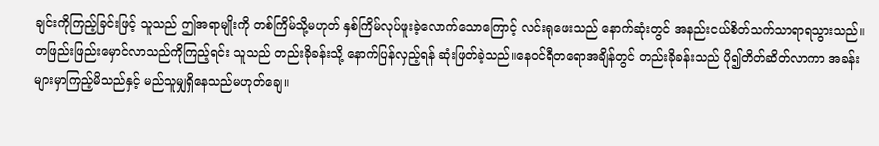ချင်းကိုကြည့်ခြင်းဖြင့် သူသည် ဤအရာမျိုးကို တစ်ကြိမ်သို့မဟုတ် နှစ်ကြိမ်လုပ်ဖူးခဲ့လောက်သောကြောင့် လင်းရုဖေးသည် နောက်ဆုံးတွင် အနည်းငယ်စိတ်သက်သာရာရသွားသည်။တဖြည်းဖြည်းမှောင်လာသည်ကိုကြည့်ရင်း သူသည် တည်းခိုခန်းသို့ နောက်ပြန်လှည့်ရန် ဆုံးဖြတ်ခဲ့သည်။နေဝင်ရီတရောအချိန်တွင် တည်းခိုခန်းသည် ပို၍တိတ်ဆိတ်လာကာ အခန်းများမှာကြည့်မိသည်နှင့် မည်သူမျှရှိနေသည်မဟုတ်ချေ။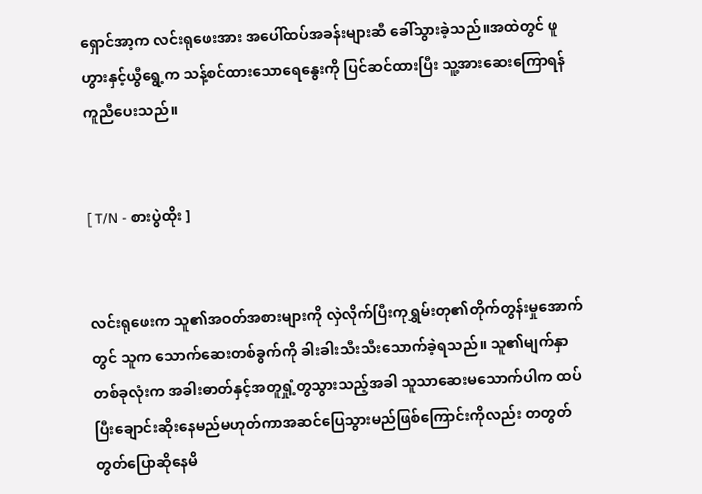ရှောင်အာ့က လင်းရုဖေးအား အပေါ်ထပ်အခန်းများဆီ ခေါ်သွားခဲ့သည်။အထဲတွင် ဖူဟွားနှင့်ယွီရွေ့က သန့်စင်ထားသောရေနွေးကို ပြင်ဆင်ထားပြီး သူ့အားဆေးကြောရန် ကူညီပေးသည်။


[ T/N - စားပွဲထိုး ]


လင်းရုဖေးက သူ၏အဝတ်အစားများကို လှဲလိုက်ပြီးကုရွှမ်းတု၏တိုက်တွန်းမှုအောက်တွင် သူက သောက်ဆေးတစ်ခွက်ကို ခါးခါးသီးသီးသောက်ခဲ့ရသည်။ သူ၏မျက်နှာတစ်ခုလုံးက အခါးဓာတ်နှင့်အတူရှုံ့တွသွားသည့်အခါ သူသာဆေးမသောက်ပါက ထပ်ပြီးချောင်းဆိုးနေမည်မဟုတ်ကာအဆင်ပြေသွားမည်ဖြစ်ကြောင်းကိုလည်း တတွတ်တွတ်ပြောဆိုနေမိ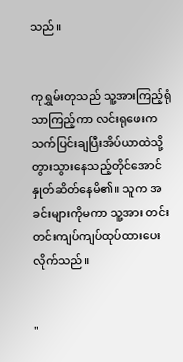သည်။


ကုရွှမ်းတုသည် သူ့အားကြည့်ရုံသာကြည့်ကာ လင်းရုဖေးက သက်ပြင်းချပြီးအိပ်ယာထဲသို့ တွားသွားနေသည့်တိုင်အောင် နှုတ်ဆိတ်နေမိ၏။ သူက အခင်းများကိုမကာ သူ့အား တင်းတင်းကျပ်ကျပ်ထုပ်ထားပေးလိုက်သည်။


"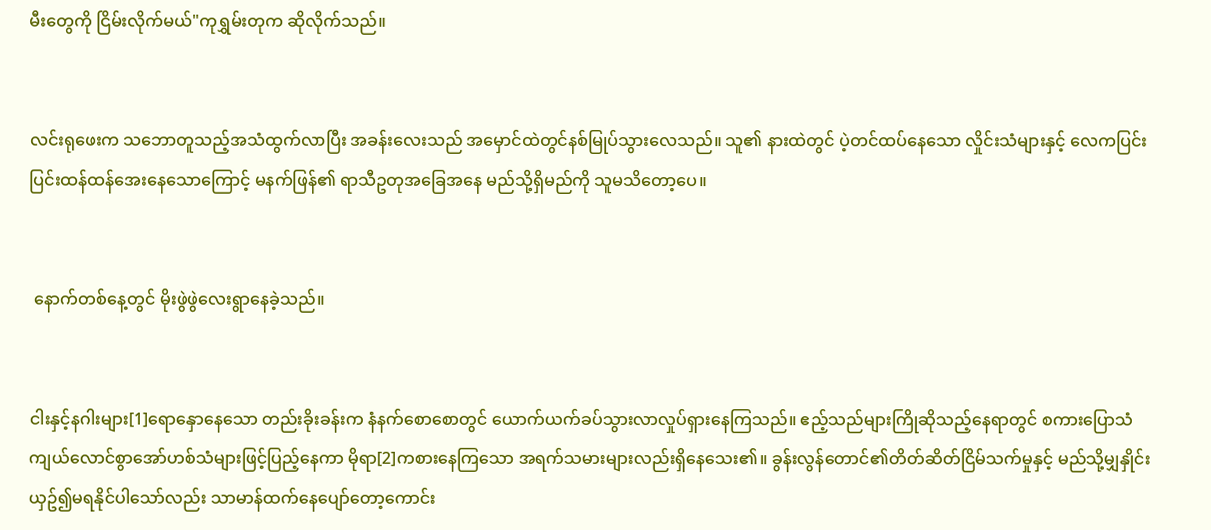မီးတွေကို ငြိမ်းလိုက်မယ်"ကုရွှမ်းတုက ဆိုလိုက်သည်။


လင်းရုဖေးက သဘောတူသည့်အသံထွက်လာပြီး အခန်းလေးသည် အမှောင်ထဲတွင်နစ်မြုပ်သွားလေသည်။ သူ၏ နားထဲတွင် ပဲ့တင်ထပ်နေသော လှိုင်းသံများနှင့် လေကပြင်းပြင်းထန်ထန်အေးနေသောကြောင့် မနက်ဖြန်၏ ရာသီဥတုအခြေအနေ မည်သို့ရှိမည်ကို သူမသိတော့ပေ။


 နောက်တစ်နေ့တွင် မိုးဖွဲဖွဲလေးရွာနေခဲ့သည်။


ငါးနှင့်နဂါးများ[1]ရောနှောနေသော တည်းခိုးခန်းက နံနက်စောစောတွင် ယောက်ယက်ခပ်သွားလာလှုပ်ရှားနေကြသည်။ ဧည့်သည်များကြိုဆိုသည့်နေရာတွင် စကားပြောသံ ကျယ်လောင်စွာအော်ဟစ်သံများဖြင့်ပြည့်နေကာ မိုရာ[2]ကစားနေကြသော အရက်သမားများလည်းရှိနေသေး၏။ ခွန်းလွန်တောင်၏တိတ်ဆိတ်ငြိမ်သက်မှုနှင့် မည်သို့မျှနှိုင်းယှဥ်၍မရနိုင်ပါသော်လည်း သာမာန်ထက်နေပျော်တော့ကောင်း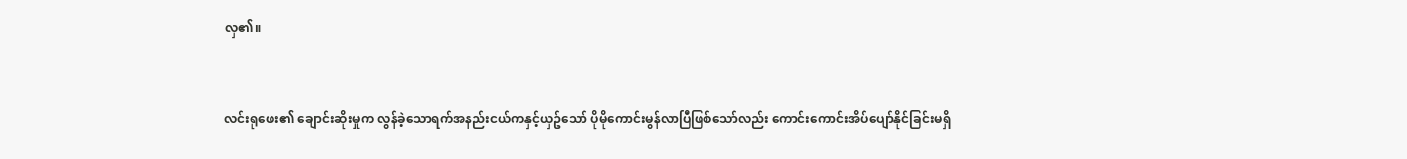လှ၏။


လင်းရုဖေး၏ ချောင်းဆိုးမှုက လွန်ခဲ့သောရက်အနည်းငယ်ကနှင့်ယှဥ်သော် ပိုမိုကောင်းမွန်လာပြီဖြစ်သော်လည်း ကောင်းကောင်းအိပ်ပျော်နိုင်ခြင်းမရှိ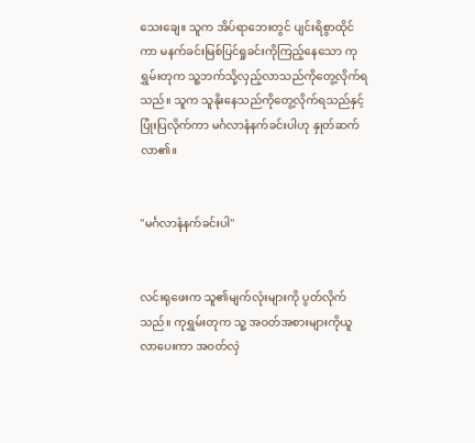သေးချေ။ သူက အိပ်ရာဘေးတွင် ပျင်းရိစွာထိုင်ကာ မနက်ခင်းမြစ်ပြင်ရှုခင်းကိုကြည့်နေသော ကုရွှမ်းတုက သူ့ဘက်သို့လှည့်လာသည်ကိုတွေ့လိုက်ရသည်။ သူက သူနိုးနေသည်ကိုတွေ့လိုက်ရသည်နှင့် ပြုံးပြလိုက်ကာ မင်္ဂလာနံနက်ခင်းပါဟု နှုတ်ဆက်လာ၏။


"မင်္ဂလာနံနက်ခင်းပါ"


လင်းရုဖေးက သူ၏မျက်လုံးများကို ပွတ်လိုက်သည်။ ကုရွှမ်းတုက သူ့ အဝတ်အစားများကိုယူလာပေးကာ အဝတ်လှဲ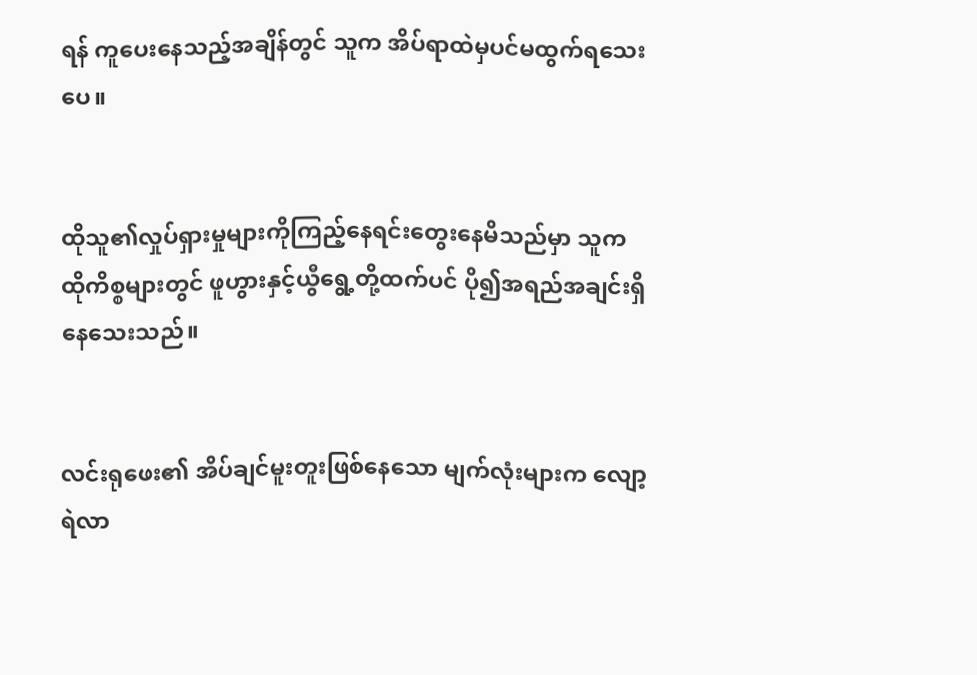ရန် ကူပေးနေသည့်အချိန်တွင် သူက အိပ်ရာထဲမှပင်မထွက်ရသေးပေ။


ထိုသူ၏လှုပ်ရှားမှုများကိုကြည့်နေရင်းတွေးနေမိသည်မှာ သူက ထိုကိစ္စများတွင် ဖူဟွားနှင့်ယွီရွေ့တို့ထက်ပင် ပို၍အရည်အချင်းရှိနေသေးသည်။


လင်းရုဖေး၏ အိပ်ချင်မူးတူးဖြစ်နေသော မျက်လုံးများက လျော့ရဲလာ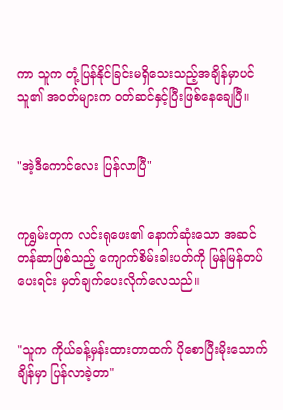ကာ သူက တုံ့ပြန်နိုင်ခြင်းမရှိသေးသည့်အချိန်မှာပင် သူ၏ အဝတ်များက ဝတ်ဆင်နှင့်ပြီးဖြစ်နေချေပြီ။


"အဲ့ဒီကောင်လေး ပြန်လာပြီ"


ကုရွှမ်းတုက လင်းရုဖေး၏ နောက်ဆုံးသော အဆင်တန်ဆာဖြစ်သည့် ကျောက်စိမ်းခါးပတ်ကို မြန်မြန်တပ်ပေးရင်း မှတ်ချက်ပေးလိုက်လေသည်။


"သူက ကိုယ်ခန့်မှန်းထားတာထက် ပိုစောပြီးမိုးသောက်ချိန်မှာ ပြန်လာခဲ့တာ"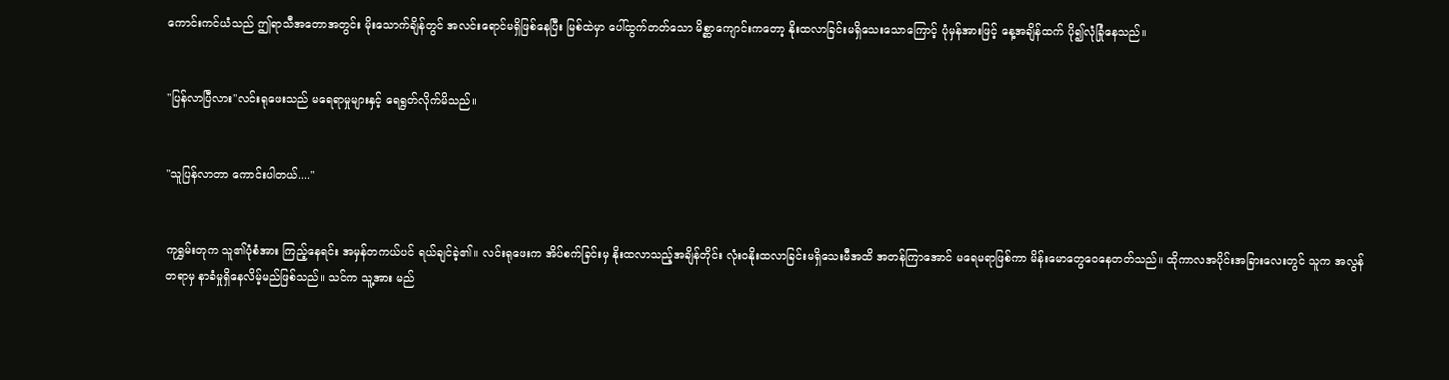ကောင်းကင်ယံသည် ဤရာသီအတောအတွင်း မိုးသောက်ချိန်တွင် အလင်းရောင်မရှိဖြစ်နေပြီး မြစ်ထဲမှာ ပေါ်ထွက်တတ်သော မိစ္ဆာကျောင်းကတော့ နိုးထလာခြင်းမရှိသေးသောကြောင့် ပုံမှန်အားဖြင့် နေ့အချိန်ထက် ပို၍လုံခြုံနေသည်။


"ပြန်လာပြီလား"လင်းရုဖေးသည် မရေရာမှုများနှင့် ရေရွတ်လိုက်မိသည်။


"သူပြန်လာတာ ကောင်းပါတယ်...."


ကုရွှမ်းတုက သူ၏ပုံစံအား ကြည့်နေရင်း အမှန်တကယ်ပင် ရယ်ချင်ခဲ့၏။ လင်းရုဖေးက အိပ်စက်ခြင်းမှ နိုးထလာသည့်အချိန်တိုင်း လုံးဝနိုးထလာခြင်းမရှိသေးမီအထိ အတန်ကြာအောင် မရေမရာဖြစ်ကာ မိန်းမောတွေဝေနေတတ်သည်။ ထိုကာလအပိုင်းအခြားလေးတွင် သူက အလွန်တရာမှ နာခံမှုရှိနေလိမ့်မည်ဖြစ်သည်။ သင်က သူ့အား မည်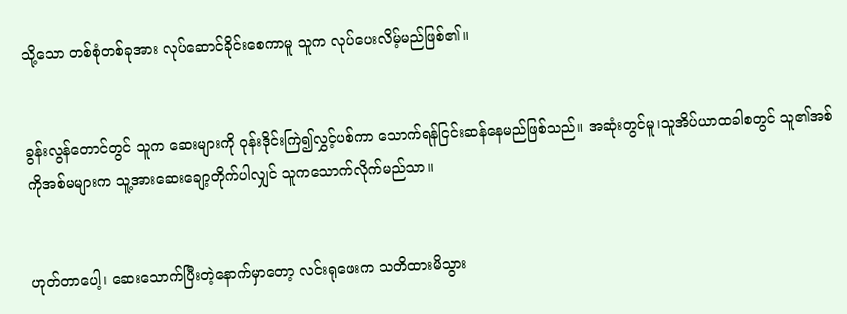သို့သော တစ်စုံတစ်ခုအား လုပ်ဆောင်ခိုင်းစေကာမူ သူက လုပ်ပေးလိမ့်မည်ဖြစ်၏။


ခွန်းလွန်တောင်တွင် သူက ဆေးများကို ဝုန်းဒိုင်းကြဲ၍လွှင့်ပစ်ကာ သောက်ရန်ငြင်းဆန်နေမည်ဖြစ်သည်။ အဆုံးတွင်မူ၊သူအိပ်ယာထခါစတွင် သူ၏အစ်ကိုအစ်မများက သူ့အားဆေးချော့တိုက်ပါလျှင် သူကသောက်လိုက်မည်သာ။


ဟုတ်တာပေါ့၊ ဆေးသောက်ပြီးတဲ့နောက်မှာတော့ လင်းရုဖေးက သတိထားမိသွား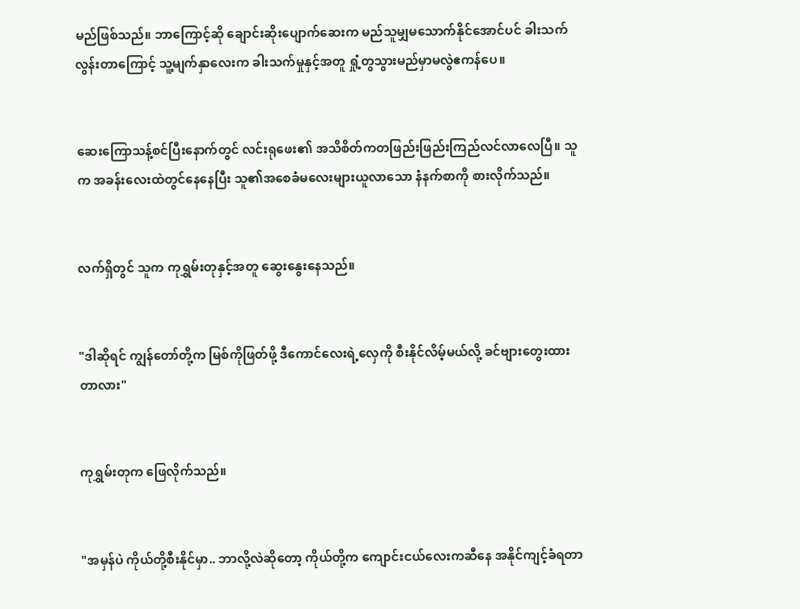မည်ဖြစ်သည်။ ဘာကြောင့်ဆို ချောင်းဆိုးပျောက်ဆေးက မည်သူမျှမသောက်နိုင်အောင်ပင် ခါးသက်လွန်းတာကြောင့် သူ့မျက်နှာလေးက ခါးသက်မှုနှင့်အတူ ရှုံ့တွသွားမည်မှာမလွဲဧကန်ပေ။


ဆေးကြောသန့်စင်ပြီးနောက်တွင် လင်းရုဖေး၏ အသိစိတ်ကတဖြည်းဖြည်းကြည်လင်လာလေပြီ။ သူက အခန်းလေးထဲတွင်နေနေပြီး သူ၏အစေခံမလေးများယူလာသော နံနက်စာကို စားလိုက်သည်။


လက်ရှိတွင် သူက ကုရွှမ်းတုနှင့်အတူ ဆွေးနွေးနေသည်။


"ဒါဆိုရင် ကျွန်တော်တို့က မြစ်ကိုဖြတ်ဖို့ ဒီကောင်လေးရဲ့လှေကို စီးနိုင်လိမ့်မယ်လို့ ခင်ဗျားတွေးထားတာလား"


ကုရွှမ်းတုက ဖြေလိုက်သည်။


"အမှန်ပဲ ကိုယ်တို့စီးနိုင်မှာ.. ဘာလို့လဲဆိုတော့ ကိုယ်တို့က ကျောင်းငယ်လေးကဆီနေ အနိုင်ကျင့်ခံရတာ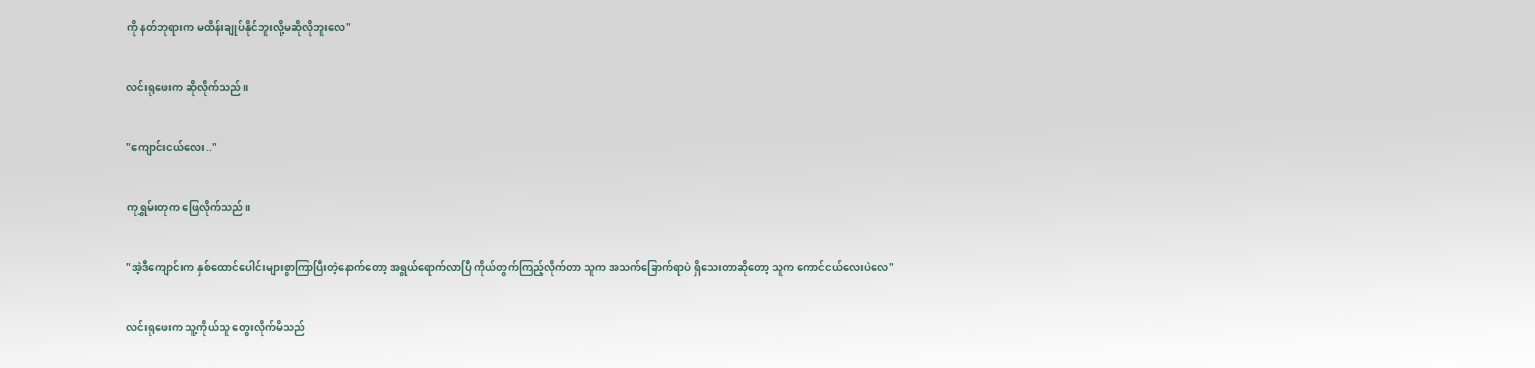ကို နတ်ဘုရားက မထိန်းချုပ်နိုင်ဘူးလို့မဆိုလိုဘူးလေ"


လင်းရုဖေးက ဆိုလိုက်သည်။


"ကျောင်းငယ်လေး.."


ကုရွှမ်းတုက ဖြေလိုက်သည်။


"အဲ့ဒီကျောင်းက နှစ်ထောင်ပေါင်းများစွာကြာပြီးတဲ့နောက်တော့ အရွယ်ရောက်လာပြီ ကိုယ်တွက်ကြည့်လိုက်တာ သူက အသက်ခြောက်ရာပဲ ရှိသေးတာဆိုတော့ သူက ကောင်ငယ်လေးပဲလေ"


လင်းရုဖေးက သူ့ကိုယ်သူ တွေးလိုက်မိသည်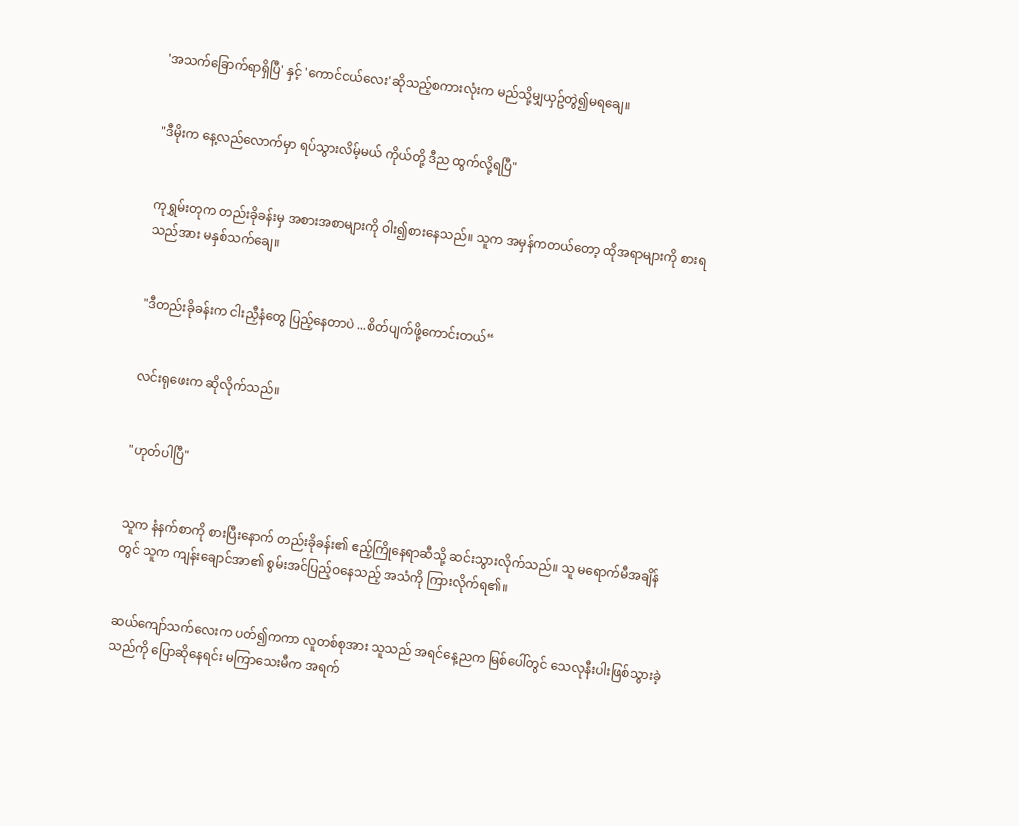'အသက်ခြောက်ရာရှိပြီ' နှင့် 'ကောင်ငယ်လေး'ဆိုသည့်စကားလုံးက မည်သို့မျှယှဥ်တွဲ၍မရချေ။


"ဒီမိုးက နေ့လည်လောက်မှာ ရပ်သွားလိမ့်မယ် ကိုယ်တို့ ဒီည ထွက်လို့ရပြီ"


ကုရွှမ်းတုက တည်းခိုခန်းမှ အစားအစာများကို ဝါး၍စားနေသည်။ သူက အမှန်ကတယ်တော့ ထိုအရာများကို စားရသည်အား မနှစ်သက်ချေ။


"ဒီတည်းခိုခန်းက ငါးညှီနံတွေ ပြည့်နေတာပဲ ...စိတ်ပျက်ဖို့ကောင်းတယ်“


လင်းရုဖေးက ဆိုလိုက်သည်။


"ဟုတ်ပါပြီ"


သူက နံနက်စာကို စားပြီးနောက် တည်းခိုခန်း၏ ဧည့်ကြိုနေရာဆီသို့ ဆင်းသွားလိုက်သည်။ သူ မရောက်မီအချိန်တွင် သူက ကျန်းချောင်အာ၏ စွမ်းအင်ပြည့်ဝနေသည့် အသံကို ကြားလိုက်ရ၏။


ဆယ်ကျော်သက်လေးက ပတ်၍ကကာ လူတစ်စုအား သူသည် အရင်နေ့ညက မြစ်ပေါ်တွင် သေလုနီးပါးဖြစ်သွားခဲ့သည်ကို ပြောဆိုနေရင်း မကြာသေးမီက အရက်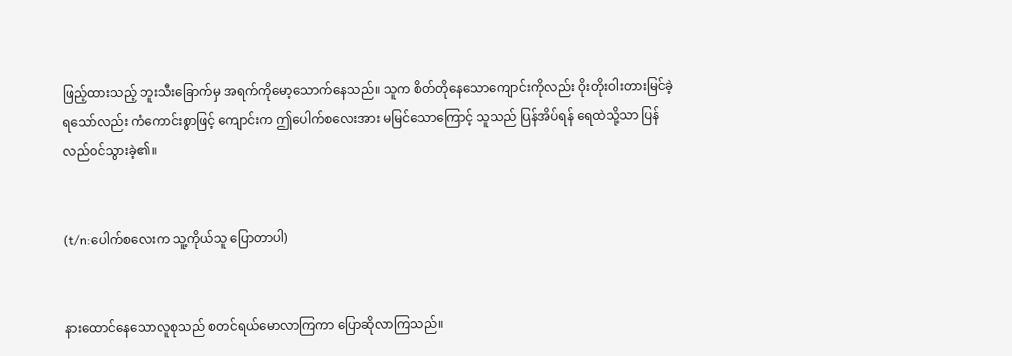ဖြည့်ထားသည့် ဘူးသီးခြောက်မှ အရက်ကိုမော့သောက်နေသည်။ သူက စိတ်တိုနေသောကျောင်းကိုလည်း ဝိုးတိုးဝါးတားမြင်ခဲ့ရသော်လည်း ကံကောင်းစွာဖြင့် ကျောင်းက ဤပေါက်စလေးအား မမြင်သောကြောင့် သူသည် ပြန်အိပ်ရန် ရေထဲသို့သာ ပြန်လည်၀င်သွားခဲ့၏။


(t/n:ပေါက်စလေးက သူ့ကိုယ်သူ ပြောတာပါ)


နားထောင်နေသောလူစုသည် စတင်ရယ်မောလာကြကာ ပြောဆိုလာကြသည်။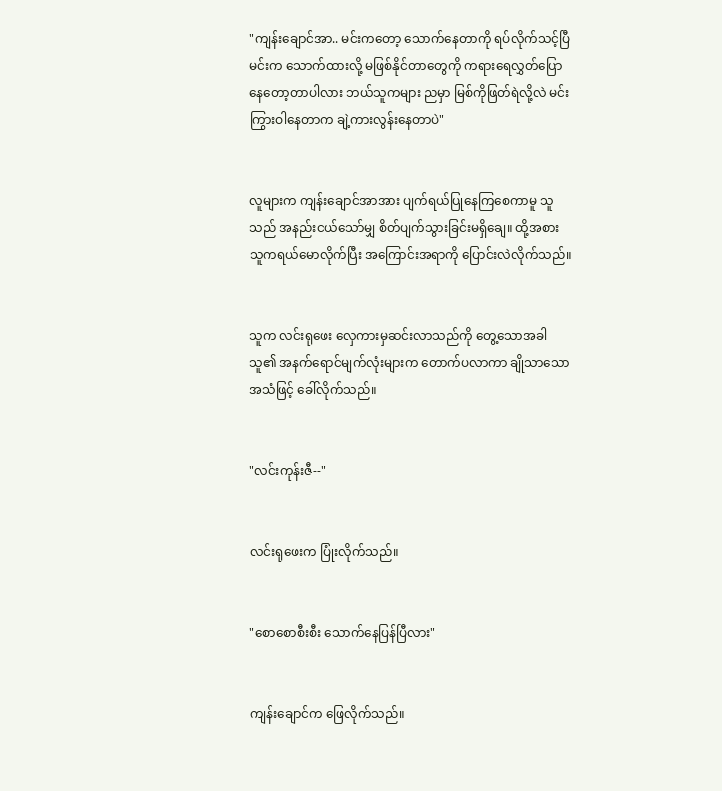"ကျန်းချောင်အာ.. မင်းကတော့ သောက်နေတာကို ရပ်လိုက်သင့်ပြီ မင်းက သောက်ထားလို့ မဖြစ်နိုင်တာတွေကို ကရားရေလွှတ်ပြောနေတော့တာပါလား ဘယ်သူကများ ညမှာ မြစ်ကိုဖြတ်ရဲလို့လဲ မင်း ကြွားဝါနေတာက ချဲ့ကားလွန်းနေတာပဲ"


လူများက ကျန်းချောင်အာအား ပျက်ရယ်ပြုနေကြစေကာမူ သူသည် အနည်းငယ်သော်မျှ စိတ်ပျက်သွားခြင်းမရှိချေ။ ထို့အစား သူကရယ်မောလိုက်ပြီး အကြောင်းအရာကို ပြောင်းလဲလိုက်သည်။


သူက လင်းရုဖေး လှေကားမှဆင်းလာသည်ကို တွေ့သောအခါ သူ၏ အနက်ရောင်မျက်လုံးများက တောက်ပလာကာ ချိုသာသောအသံဖြင့် ခေါ်လိုက်သည်။


"လင်းကုန်းဇီ--"


လင်းရုဖေးက ပြုံးလိုက်သည်။


"စောစောစီးစီး သောက်နေပြန်ပြီလား"


ကျန်းချောင်က ဖြေလိုက်သည်။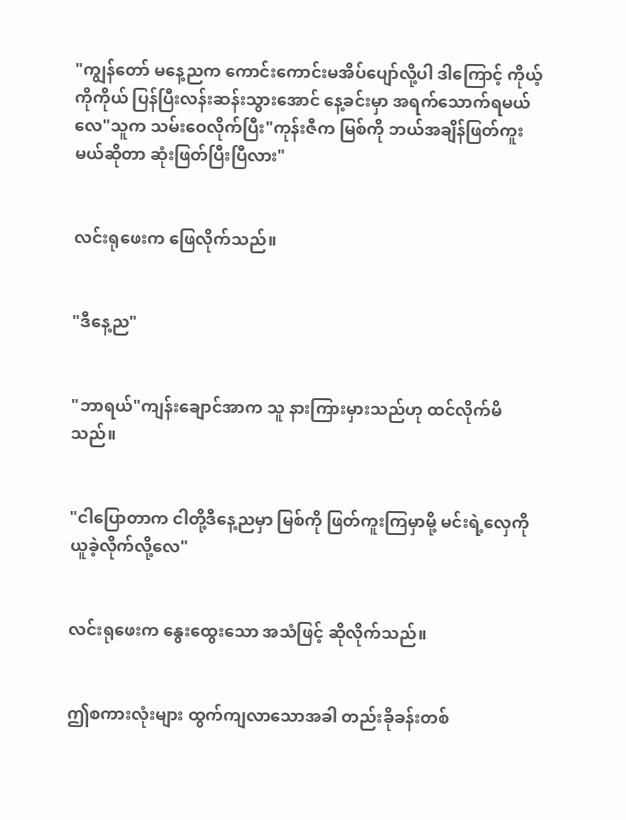"ကျွန်တော် မနေ့ညက ကောင်းကောင်းမအိပ်ပျော်လို့ပါ ဒါကြောင့် ကိုယ့်ကိုကိုယ် ပြန်ပြီးလန်းဆန်းသွားအောင် နေ့ခင်းမှာ အရက်သောက်ရမယ်လေ"သူက သမ်းဝေလိုက်ပြီး"ကုန်းဇီက မြစ်ကို ဘယ်အချိန်ဖြတ်ကူးမယ်ဆိုတာ ဆုံးဖြတ်ပြီးပြီလား"


လင်းရုဖေးက ဖြေလိုက်သည်။


"ဒီနေ့ည"


"ဘာရယ်"ကျန်းချောင်အာက သူ နားကြားမှားသည်ဟု ထင်လိုက်မိသည်။


"ငါပြောတာက ငါတို့ဒီနေ့ညမှာ မြစ်ကို ဖြတ်ကူးကြမှာမို့ မင်းရဲ့လှေကို ယူခဲ့လိုက်လို့လေ"


လင်းရုဖေးက နွေးထွေးသော အသံဖြင့် ဆိုလိုက်သည်။


ဤစကားလုံးများ ထွက်ကျလာသောအခါ တည်းခိုခန်းတစ်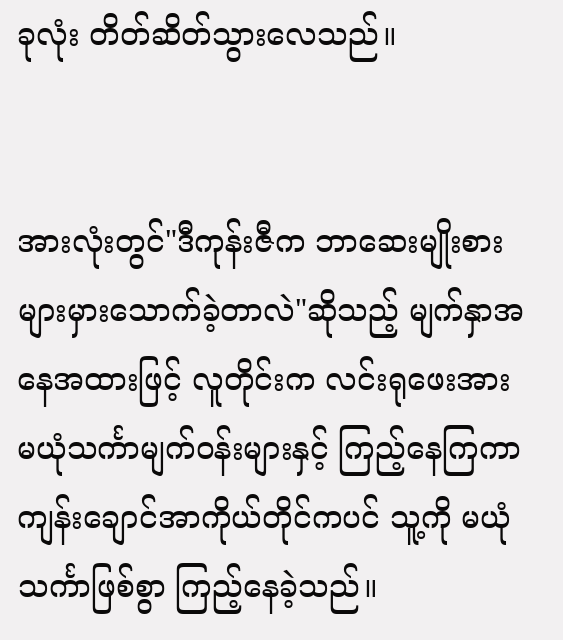ခုလုံး တိတ်ဆိတ်သွားလေသည်။


အားလုံးတွင်"ဒီကုန်းဇီက ဘာဆေးမျိုးစားများမှားသောက်ခဲ့တာလဲ"ဆိုသည့် မျက်နှာအနေအထားဖြင့် လူတိုင်းက လင်းရုဖေးအား မယုံသင်္ကာမျက်ဝန်းများနှင့် ကြည့်နေကြကာ ကျန်းချောင်အာကိုယ်တိုင်ကပင် သူ့ကို မယုံသင်္ကာဖြစ်စွာ ကြည့်နေခဲ့သည်။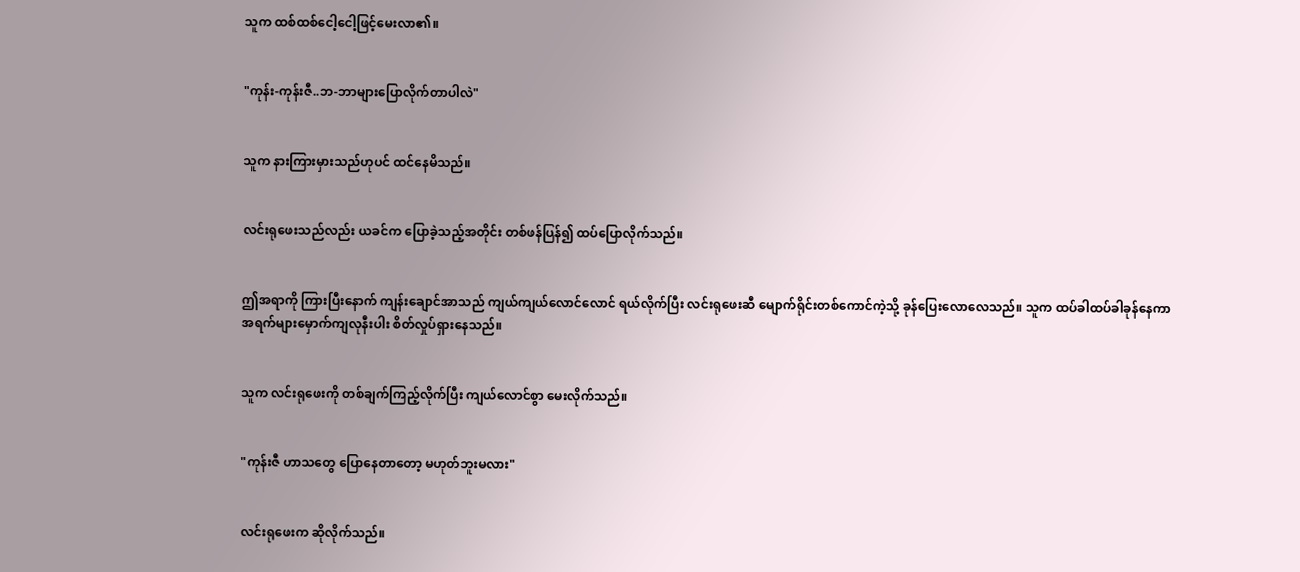သူက ထစ်ထစ်ငေါ့ငေါ့ဖြင့်မေးလာ၏။


"ကုန်း-ကုန်းဇီ..ဘ-ဘာများပြောလိုက်တာပါလဲ"


သူက နားကြားမှားသည်ဟုပင် ထင်နေမိသည်။


လင်းရုဖေးသည်လည်း ယခင်က ပြောခဲ့သည့်အတိုင်း တစ်ဖန်ပြန်၍ ထပ်ပြောလိုက်သည်။


ဤအရာကို ကြားပြီးနောက် ကျန်းချောင်အာသည် ကျယ်ကျယ်လောင်လောင် ရယ်လိုက်ပြီး လင်းရုဖေးဆီ မျောက်ရိုင်းတစ်ကောင်ကဲ့သို့ ခုန်ပြေးလောလေသည်။ သူက ထပ်ခါထပ်ခါခုန်နေကာ အရက်များမှောက်ကျလုနီးပါး စိတ်လှုပ်ရှားနေသည်။


သူက လင်းရုဖေးကို တစ်ချက်ကြည့်လိုက်ပြီး ကျယ်လောင်စွာ မေးလိုက်သည်။


"ကုန်းဇီ ဟာသတွေ ပြောနေတာတော့ မဟုတ်ဘူးမလား"


လင်းရုဖေးက ဆိုလိုက်သည်။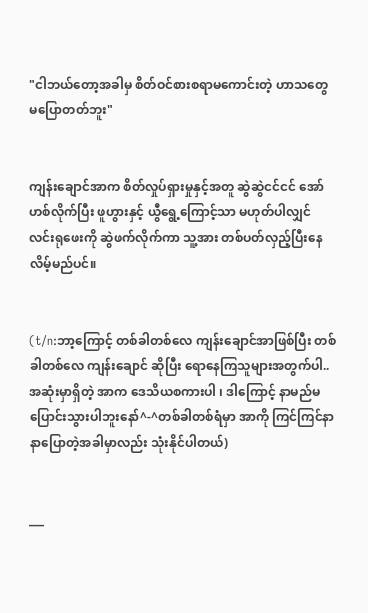"ငါဘယ်တော့အခါမှ စိတ်ဝင်စားစရာမကောင်းတဲ့ ဟာသတွေ မပြောတတ်ဘူး"


ကျန်းချောင်အာက စိတ်လှုပ်ရှားမှုနှင့်အတူ ဆွဲဆွဲငင်ငင် အော်ဟစ်လိုက်ပြီး ဖူဟွားနှင့် ယွီရွေ့ကြောင့်သာ မဟုတ်ပါလျှင် လင်းရုဖေးကို ဆွဲဖက်လိုက်ကာ သူ့အား တစ်ပတ်လှည့်ပြီးနေလိမ့်မည်ပင်။


(t/n:ဘာ့ကြောင့် တစ်ခါတစ်လေ ကျန်းချောင်အာဖြစ်ပြီး တစ်ခါတစ်လေ ကျန်းချောင် ဆိုပြီး ရောနေကြသူများအတွက်ပါ..အဆုံးမှာရှိတဲ့ အာက ဒေသိယစကားပါ ၊ ဒါကြောင့် နာမည်မပြောင်းသွားပါဘူးနော်^-^တစ်ခါတစ်ရံမှာ အာကို ကြင်ကြင်နာနာပြောတဲ့အခါမှာလည်း သုံးနိုင်ပါတယ်)


___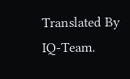Translated By IQ-Team.